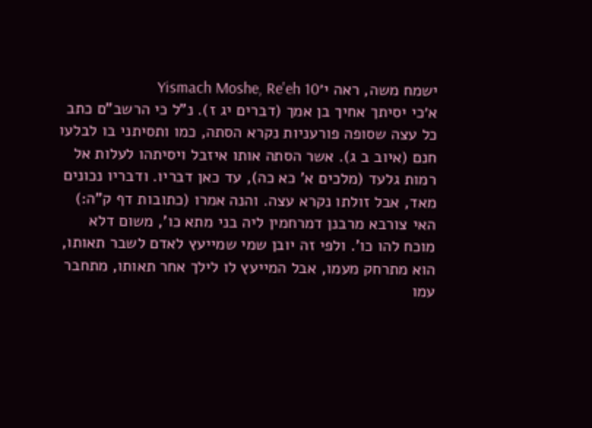ישמח משה, ראה י׳Yismach Moshe, Re'eh 10
א׳כי יסיתך אחיך בן אמך (דברים יג ז). נ"ל כי הרשב"ם כתב כל עצה שסופה פורעניות נקרא הסתה, כמו ותסיתני בו לבלעו חנם (איוב ב ג). אשר הסתה אותו איזבל ויסיתהו לעלות אל רמות גלעד (מלכים א' כא כה), עד כאן דבריו. ודבריו נכונים מאד, אבל זולתו נקרא עצה. והנה אמרו (כתובות דף ק"ה:) האי צורבא מרבנן דמרחמין ליה בני מתא כו', משום דלא מוכח להו כו'. ולפי זה יובן שמי שמייעץ לאדם לשבר תאותו, הוא מתרחק מעמו, אבל המייעץ לו לילך אחר תאותו, מתחבר עמו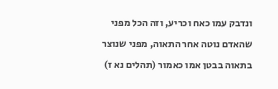ונדבק עמו כאח וכריע, וזה הכל מפני שהאדם נוטה אחר התאוה, מפני שנוצר בתאוה בבטן אמו כאמור (תהלים נא ז)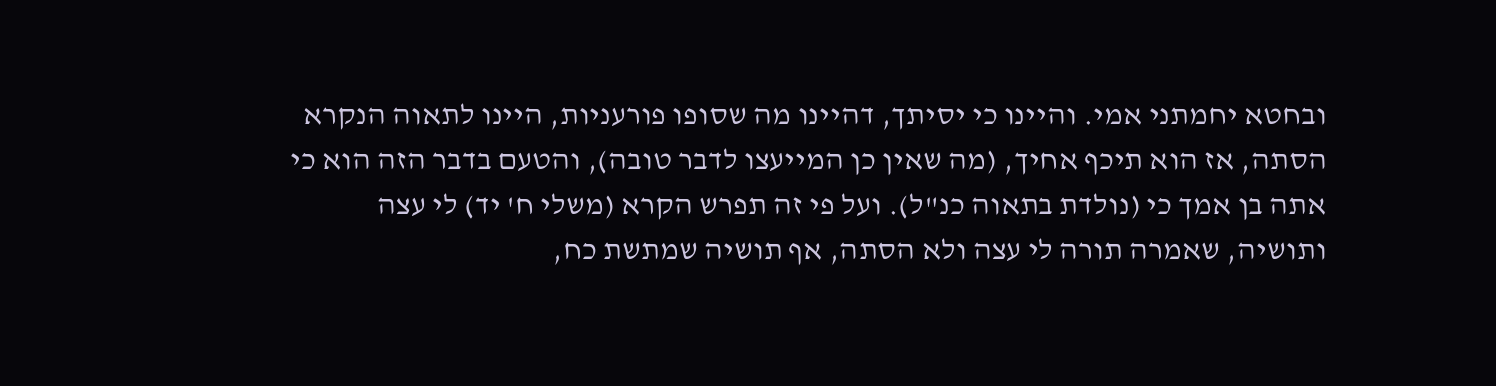ובחטא יחמתני אמי. והיינו כי יסיתך, דהיינו מה שסופו פורעניות, היינו לתאוה הנקרא הסתה, אז הוא תיכף אחיך, (מה שאין כן המייעצו לדבר טובה), והטעם בדבר הזה הוא כי אתה בן אמך כי (נולדת בתאוה כנ"ל). ועל פי זה תפרש הקרא (משלי ח' יד) לי עצה ותושיה, שאמרה תורה לי עצה ולא הסתה, אף תושיה שמתשת כח,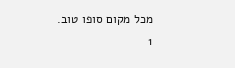מכל מקום סופו טוב.
1